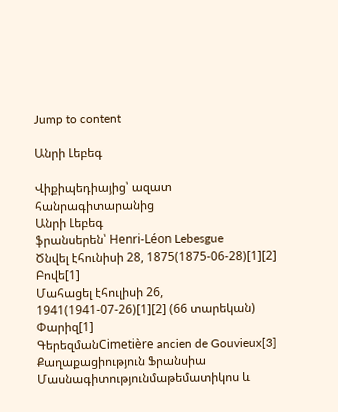Jump to content

Անրի Լեբեգ

Վիքիպեդիայից՝ ազատ հանրագիտարանից
Անրի Լեբեգ
ֆրանսերեն՝ Henri-Léon Lebesgue
Ծնվել էհունիսի 28, 1875(1875-06-28)[1][2]
Բովե[1]
Մահացել էհուլիսի 26, 1941(1941-07-26)[1][2] (66 տարեկան)
Փարիզ[1]
ԳերեզմանCimetière ancien de Gouvieux[3]
Քաղաքացիություն Ֆրանսիա
Մասնագիտությունմաթեմատիկոս և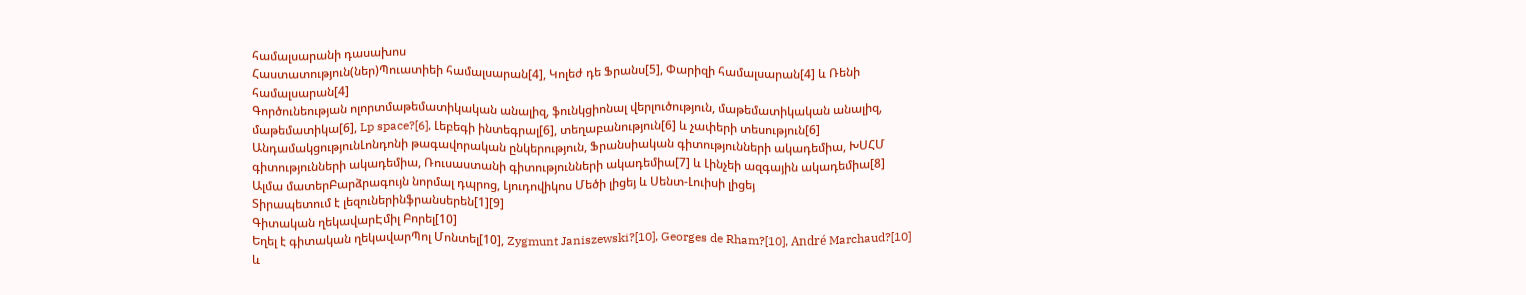համալսարանի դասախոս
Հաստատություն(ներ)Պուատիեի համալսարան[4], Կոլեժ դե Ֆրանս[5], Փարիզի համալսարան[4] և Ռենի համալսարան[4]
Գործունեության ոլորտմաթեմատիկական անալիզ, ֆունկցիոնալ վերլուծություն, մաթեմատիկական անալիզ, մաթեմատիկա[6], Lp space?[6], Լեբեգի ինտեգրալ[6], տեղաբանություն[6] և չափերի տեսություն[6]
ԱնդամակցությունԼոնդոնի թագավորական ընկերություն, Ֆրանսիական գիտությունների ակադեմիա, ԽՍՀՄ գիտությունների ակադեմիա, Ռուսաստանի գիտությունների ակադեմիա[7] և Լինչեի ազգային ակադեմիա[8]
Ալմա մատերԲարձրագույն նորմալ դպրոց, Լյուդովիկոս Մեծի լիցեյ և Սենտ-Լուիսի լիցեյ
Տիրապետում է լեզուներինֆրանսերեն[1][9]
Գիտական ղեկավարԷմիլ Բորել[10]
Եղել է գիտական ղեկավարՊոլ Մոնտել[10], Zygmunt Janiszewski?[10], Georges de Rham?[10], André Marchaud?[10] և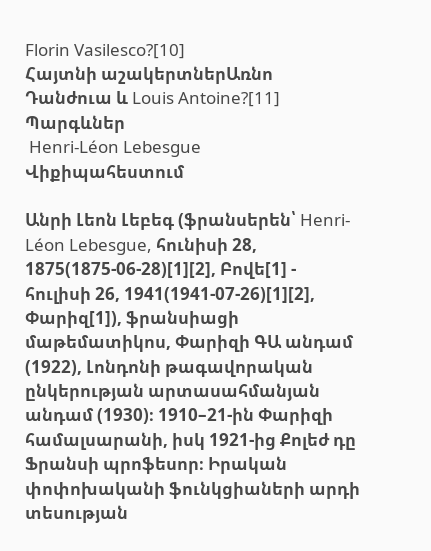Florin Vasilesco?[10]
Հայտնի աշակերտներԱռնո Դանժուա և Louis Antoine?[11]
Պարգևներ
 Henri-Léon Lebesgue Վիքիպահեստում

Անրի Լեոն Լեբեգ (ֆրանսերեն՝ Henri-Léon Lebesgue, հունիսի 28, 1875(1875-06-28)[1][2], Բովե[1] - հուլիսի 26, 1941(1941-07-26)[1][2], Փարիզ[1]), ֆրանսիացի մաթեմատիկոս, Փարիզի ԳԱ անդամ (1922), Լոնդոնի թագավորական ընկերության արտասահմանյան անդամ (1930)։ 1910–21-ին Փարիզի համալսարանի, իսկ 1921-ից Քոլեժ դը Ֆրանսի պրոֆեսոր։ Իրական փոփոխականի ֆունկցիաների արդի տեսության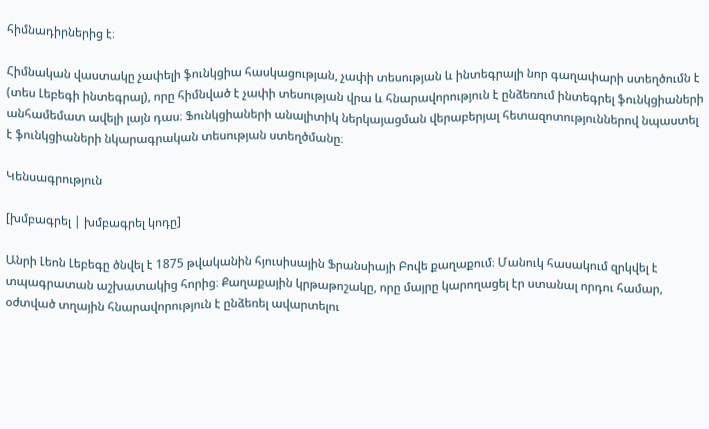հիմնադիրներից է։

Հիմնական վաստակը չափելի ֆունկցիա հասկացության, չափի տեսության և ինտեգրալի նոր գաղափարի ստեղծումն է (տես Լեբեգի ինտեգրալ), որը հիմնված է չափի տեսության վրա և հնարավորություն է ընձեռում ինտեգրել ֆունկցիաների անհամեմատ ավելի լայն դաս։ Ֆունկցիաների անալիտիկ ներկայացման վերաբերյալ հետազոտություններով նպաստել է ֆունկցիաների նկարագրական տեսության ստեղծմանը։

Կենսագրություն

[խմբագրել | խմբագրել կոդը]

Անրի Լեոն Լեբեգը ծնվել է 1875 թվականին հյուսիսային Ֆրանսիայի Բովե քաղաքում։ Մանուկ հասակում զրկվել է տպագրատան աշխատակից հորից։ Քաղաքային կրթաթոշակը, որը մայրը կարողացել էր ստանալ որդու համար, օժտված տղային հնարավորություն է ընձեռել ավարտելու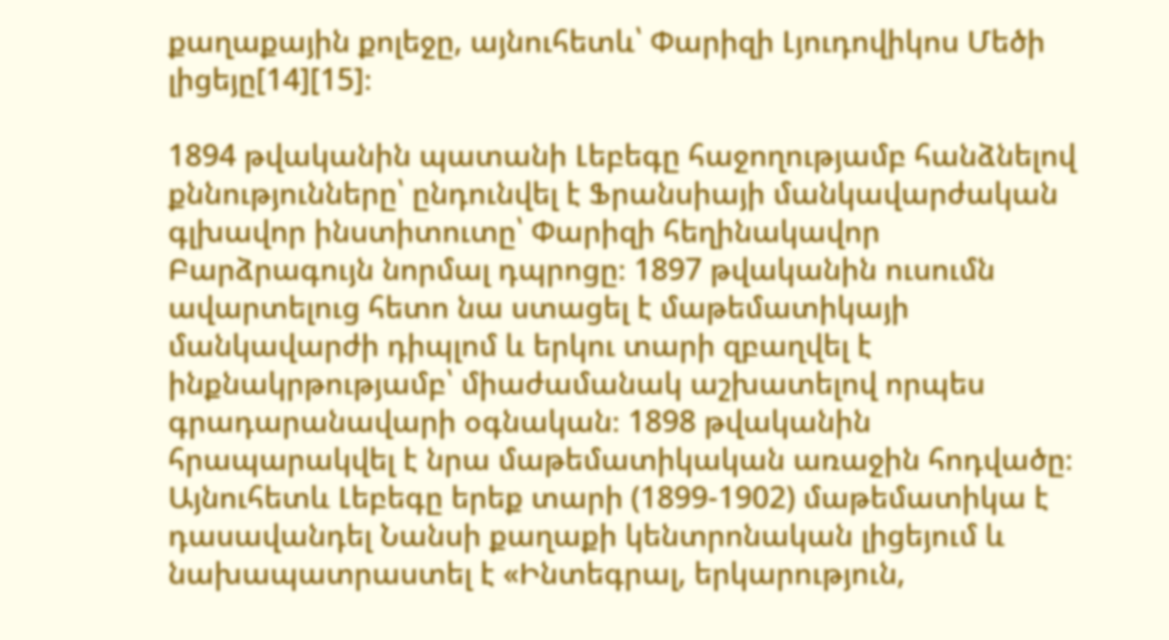քաղաքային քոլեջը, այնուհետև՝ Փարիզի Լյուդովիկոս Մեծի լիցեյը[14][15]։

1894 թվականին պատանի Լեբեգը հաջողությամբ հանձնելով քննությունները՝ ընդունվել է Ֆրանսիայի մանկավարժական գլխավոր ինստիտուտը՝ Փարիզի հեղինակավոր Բարձրագույն նորմալ դպրոցը։ 1897 թվականին ուսումն ավարտելուց հետո նա ստացել է մաթեմատիկայի մանկավարժի դիպլոմ և երկու տարի զբաղվել է ինքնակրթությամբ՝ միաժամանակ աշխատելով որպես գրադարանավարի օգնական։ 1898 թվականին հրապարակվել է նրա մաթեմատիկական առաջին հոդվածը։ Այնուհետև Լեբեգը երեք տարի (1899-1902) մաթեմատիկա է դասավանդել Նանսի քաղաքի կենտրոնական լիցեյում և նախապատրաստել է «Ինտեգրալ, երկարություն,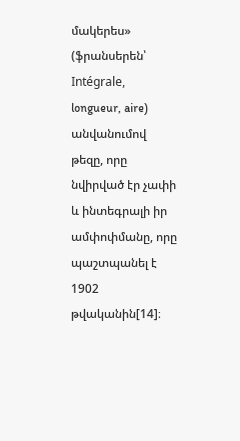մակերես» (ֆրանսերեն՝ Intégrale, longueur, aire) անվանումով թեզը, որը նվիրված էր չափի և ինտեգրալի իր ամփոփմանը, որը պաշտպանել է 1902 թվականին[14]։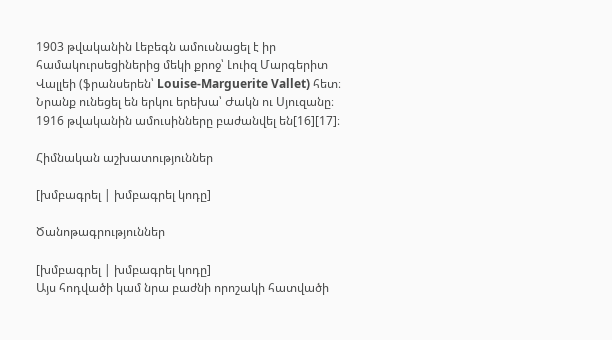1903 թվականին Լեբեգն ամուսնացել է իր համակուրսեցիներից մեկի քրոջ՝ Լուիզ Մարգերիտ Վալլեի (ֆրանսերեն՝ Louise-Marguerite Vallet) հետ։ Նրանք ունեցել են երկու երեխա՝ Ժակն ու Սյուզանը։ 1916 թվականին ամուսինները բաժանվել են[16][17]։

Հիմնական աշխատություններ

[խմբագրել | խմբագրել կոդը]

Ծանոթագրություններ

[խմբագրել | խմբագրել կոդը]
Այս հոդվածի կամ նրա բաժնի որոշակի հատվածի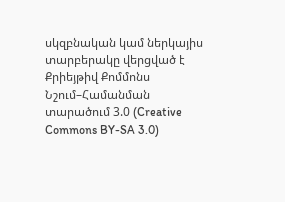սկզբնական կամ ներկայիս տարբերակը վերցված է Քրիեյթիվ Քոմմոնս Նշում–Համանման տարածում 3.0 (Creative Commons BY-SA 3.0)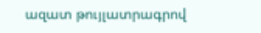ազատ թույլատրագրով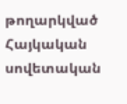թողարկված Հայկական սովետական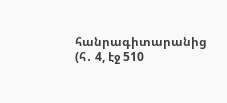հանրագիտարանից  (հ․ 4, էջ 510